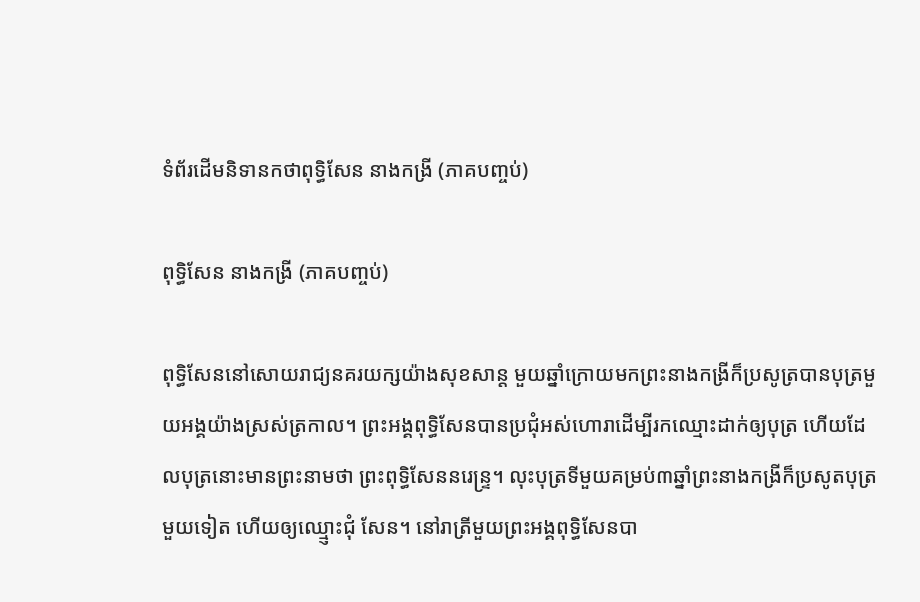ទំព័រដើមនិទានកថាពុទ្ធិសែន នាងកង្រី (ភាគបញ្ចប់)

ពុទ្ធិសែន នាងកង្រី (ភាគបញ្ចប់)

ពុទ្ធិសែននៅសោយរាជ្យនគរយក្សយ៉ាងសុខសាន្ត មួយឆ្នាំក្រោយមកព្រះនាងកង្រីក៏ប្រសូត្របានបុត្រមួយអង្គយ៉ាងស្រស់ត្រកាល។ ព្រះអង្គពុទ្ធិសែនបានប្រជុំអស់ហោរាដើម្បីរកឈ្មោះដាក់ឲ្យបុត្រ ហើយដែលបុត្រនោះមានព្រះនាមថា ព្រះពុទ្ធិសែននរេន្ទ្រ។ លុះបុត្រទីមួយគម្រប់៣ឆ្នាំព្រះនាងកង្រីក៏ប្រសូតបុត្រមួយទៀត ហើយឲ្យឈ្មោ្ញះជុំ សែន។ នៅរាត្រីមួយព្រះអង្គពុទ្ធិសែនបា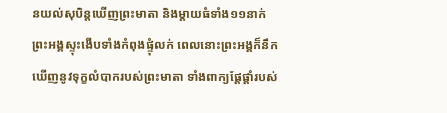នយល់សុបិន្តឃើញព្រះមាតា និងម្តាយធំទាំង១១នាក់ ព្រះអង្គស្ទុះងើបទាំងកំពុងផ្ទុំលក់ ពេលនោះព្រះអង្គក៏នឹកឃើញនូវទុក្ខលំបាករបស់ព្រះមាតា ទាំងពាក្យផ្តែផ្តាំរបស់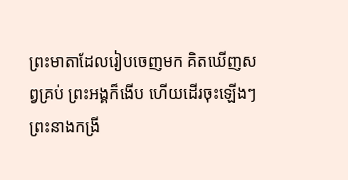ព្រះមាតាដែលរៀបចេញមក គិតឃើញសព្វគ្រប់ ព្រះអង្គក៏ងើប ហើយដើរចុះឡើងៗ ព្រះនាងកង្រី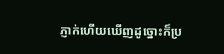ភ្ញាក់ហើយឃើញដូច្នោះក៏ប្រ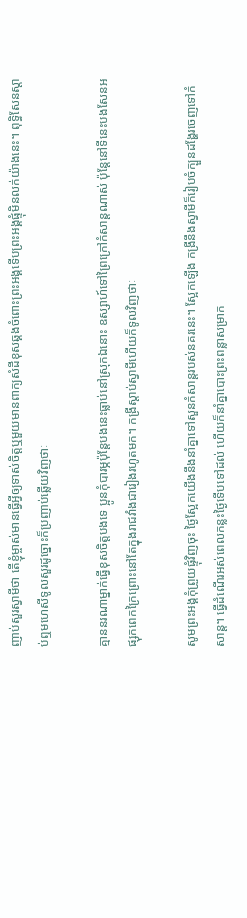ញាប់សួរស្វាមីថា តើខ្ញុំម្ចាស់មានធ្វើអ្វីឲ្យទាស់ចិត្តឬមួយមានពាក្យសំដីខុសឆ្គងចំពោះព្រះអង្គទើបព្រះអង្គផ្ទុំមិនលក់យ៉ាងនេះ។ ពុទ្ធិសែនស្តាប់ឮមហេសីទូលសួរដូច្នោះក៏ប្រញាប់ឆ្លើយវិញថាៈ

គ្មាននរណាម្នាក់ធ្វើខុសចិត្តបងទេ ប្អូនកុំបារម្ភប៉ុន្តែបងនេះធ្លាប់នៅស្រុកឯនោះ ឧស្សាហ៍ទៅព្រៃក្រៅកំសាន្តណាស់ ប៉ុន្តែនៅទីនេះបងសែនអផ្សុកពេកក្រៃព្រោះនៅតែក្នុងរាជវាំងជារៀងរហូតមក។ កង្រីស្តាប់ស្វាមីហើយក៏ទូលវិញថាៈ

សូមព្រះអង្គកុំព្រួយផ្ទុំវិញចុះ ថ្ងៃស្អែកយើងនឹងនាំគ្នាទៅសួនកំសាន្តរបស់នគរនេះ។ ស្អែកឡើង កង្រីនឹងស្វាមីក៏រៀបចំក្បួនដង្ហែរចេញទៅកំសាន្ត។ ធ្វើដំណើរអស់ពេលកន្លះថ្ងៃទើបទៅដល់ ហើយក៏នាំគ្នាបោះព្រះពន្លាសម្រាក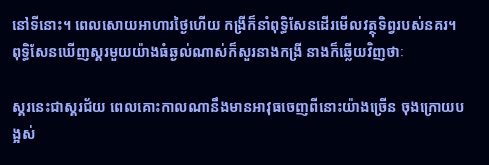នៅទីនោះ។ ពេលសោយអាហារថ្ងៃហើយ កង្រីក៏នាំពុទ្ធិសែនដើរមើលវត្ថុទិព្វរបស់នគរ។ ពុទ្ធិសែនឃើញស្គរមួយយ៉ាងធំឆ្ងល់ណាស់ក៏សួរនាងកង្រី នាងក៏ឆ្លើយវិញថាៈ

ស្គរនេះជាស្គរជ័យ ពេលគោះកាលណានឹងមានអាវុធចេញពីនោះយ៉ាងច្រើន ចុងក្រោយបង្អស់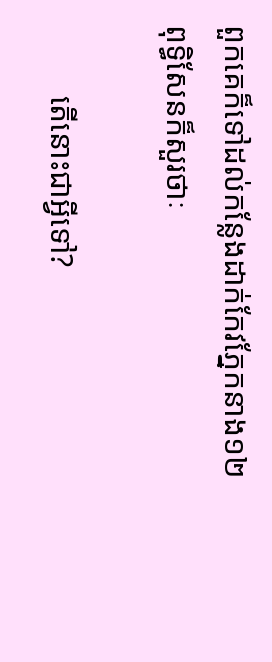ពួកគេក៏ទៅដល់កន្លែងដាក់កែវភ្នែកនាង១២ ពុទ្ធិសែនក៏សួរថាៈ

         តើនោះជាអ្វីទៅ?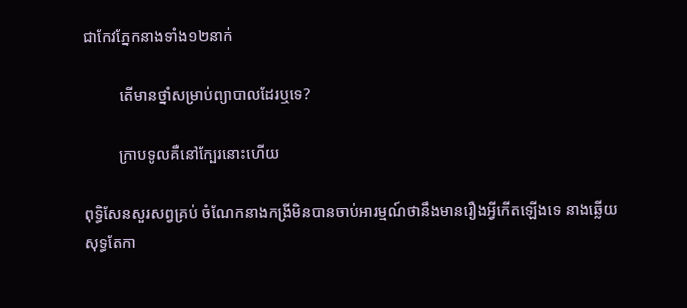ជាកែវភ្នែកនាងទាំង១២នាក់

         តើមានថ្នាំសម្រាប់ព្យាបាលដែរឬទេ?

         ក្រាបទូលគឺនៅក្បែរនោះហើយ

ពុទ្ធិសែនសួរសព្វគ្រប់ ចំណែកនាងកង្រីមិនបានចាប់អារម្មណ៍ថានឹងមានរឿងអ្វីកើតឡើងទេ នាងឆ្លើយសុទ្ធតែកា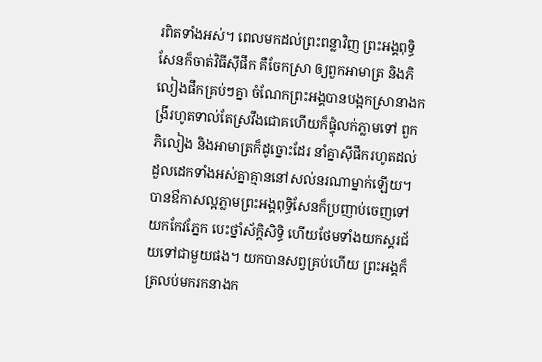រពិតទាំងអស់។ ពេលមកដល់ព្រះពន្លាវិញ ព្រះអង្គពុទ្ធិសែនក៏ចាត់វិធីស៊ីផឹក គឺចែកស្រា ឲ្យពួកអាមាត្រ និងភិលៀងផឹកគ្រប់ៗគ្នា ចំណែកព្រះអង្គបានបង្អកស្រានាងកង្រីរហូតទាល់តែស្រវឹងជោគហើយក៏ផ្ទុំលក់ភ្លាមទៅ ពួកភិលៀង និងអាមាត្រក៏ដូច្នោះដែរ នាំគ្នាស៊ីផឹករហូតដល់ដួលដេកទាំងអស់គ្នាគ្មាននៅសល់នរណាម្នាក់ឡើយ។ បានឳកាសល្អភ្លាមព្រះអង្គពុទ្ធិសែនក៏ប្រញាប់ចេញទៅយកកែវភ្នែក បេះថ្នាំស័ក្តិសិទ្ធិ ហើយថែមទាំងយកស្គរជ័យទៅជាមួយផង។ យកបានសព្វគ្រប់ហើយ ព្រះអង្គក៏ត្រលប់មករកនាងក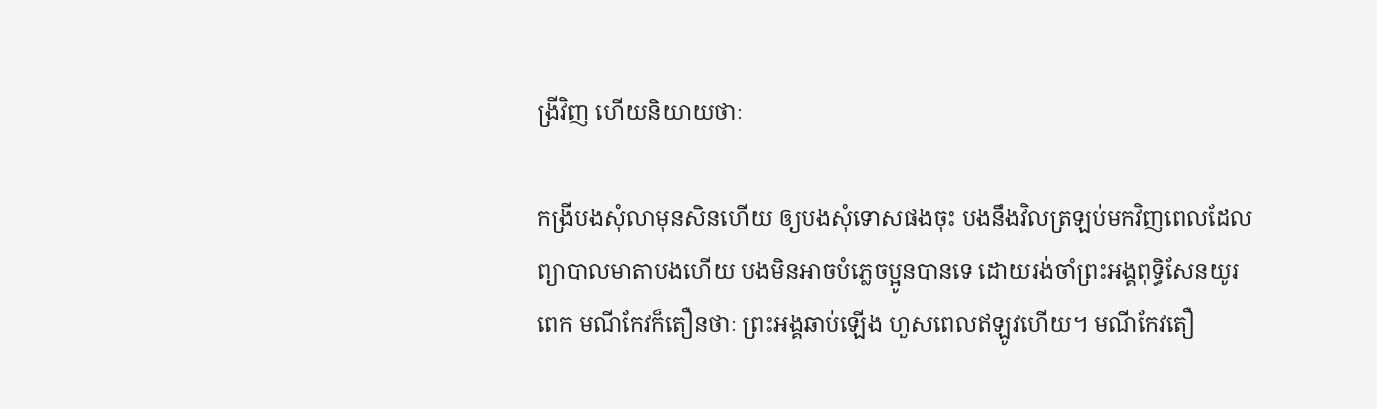ង្រីវិញ ហើយនិយាយថាៈ

កង្រីបងសុំលាមុនសិនហើយ ឲ្យបងសុំទោសផងចុះ បងនឹងវិលត្រឡប់មកវិញពេលដែលព្យាបាលមាតាបងហើយ បងមិនអាចបំភ្លេចប្អូនបានទេ ដោយរង់ចាំព្រះអង្គពុទ្ធិសែនយូរពេក មណីកែវក៏តឿនថាៈ ព្រះអង្គឆាប់ឡើង ហួសពេលឥឡូវហើយ។ មណីកែវតឿ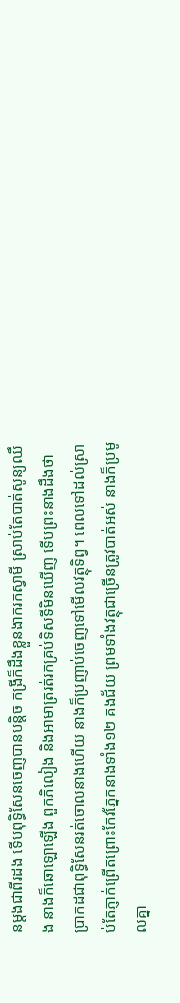នម្តងជាពីរដង ទើបពុទ្ធិសែនចេញបានបន្តិច កង្រីក៏ដឹងខ្លួនងាករកស្វាមី ស្រាប់តែបាត់សូន្យឈឹង នាងក៏ឆោឡោឡើង ពួកភិលៀង និងអាមាត្ររត់រកគ្រប់ទិសទីមិនឃើញ ទើបព្រះនាងដឹងថាប្រាកដជាពុទ្ធិសែនរត់ចោលនាងហើយ នាងក៏ប្រញាប់ចេញទៅមើលវត្ថុទិព្វ។ ពេលទៅដល់ស្រាប់តែភ្ញាក់ព្រើតព្រោះកែវភ្នែកនាងទាំង១២ គងជ័យ ព្រមទាំងវត្ថុជាច្រើនត្រូវបាត់អស់ នាងក៏ប្រមូលគ្នា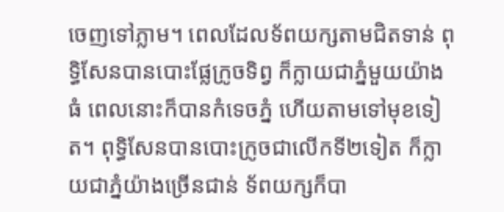ចេញទៅភ្លាម។ ពេលដែលទ័ពយក្សតាមជិតទាន់ ពុទ្ធិសែនបានបោះផ្លែក្រូចទិព្វ ក៏ក្លាយជាភ្នំមួយយ៉ាងធំ ពេលនោះក៏បានកំទេចភ្នំ ហើយតាមទៅមុខទៀត។ ពុទ្ធិសែនបានបោះក្រូចជាលើកទី២ទៀត ក៏ក្លាយជាភ្នំយ៉ាងច្រើនជាន់ ទ័ពយក្សក៏បា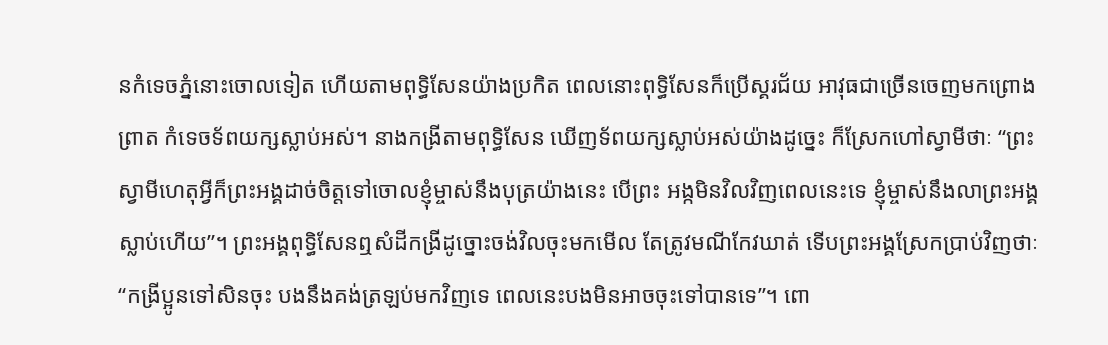នកំទេចភ្នំនោះចោលទៀត ហើយតាមពុទ្ធិសែនយ៉ាងប្រកិត ពេលនោះពុទ្ធិសែនក៏ប្រើស្គរជ័យ អាវុធជាច្រើនចេញមកព្រោងព្រាត កំទេចទ័ពយក្សស្លាប់អស់។ នាងកង្រីតាមពុទ្ធិសែន ឃើញទ័ពយក្សស្លាប់អស់យ៉ាងដូច្នេះ ក៏ស្រែកហៅស្វាមីថាៈ “ព្រះស្វាមីហេតុអ្វីក៏ព្រះអង្គដាច់ចិត្តទៅចោលខ្ញុំម្ចាស់នឹងបុត្រយ៉ាងនេះ បើព្រះ អង្កមិនវិលវិញពេលនេះទេ ខ្ញុំម្ចាស់នឹងលាព្រះអង្គស្លាប់ហើយ”។ ព្រះអង្គពុទ្ធិសែនឮសំដីកង្រីដូច្នោះចង់វិលចុះមកមើល តែត្រូវមណីកែវឃាត់ ទើបព្រះអង្គស្រែកប្រាប់វិញថាៈ   “កង្រីប្អូនទៅសិនចុះ បងនឹងគង់ត្រឡប់មកវិញទេ ពេលនេះបងមិនអាចចុះទៅបានទេ”។ ពោ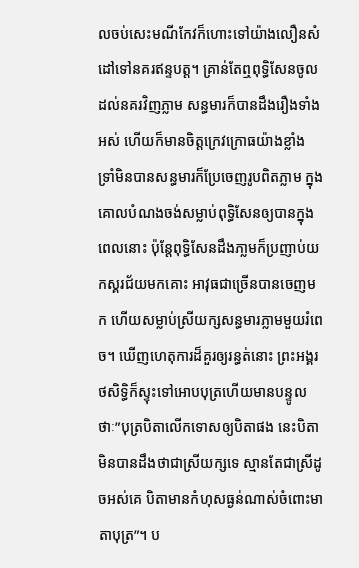លចប់សេះមណីកែវក៏ហោះទៅយ៉ាងលឿនសំដៅទៅនគរឥន្ទបត្ត។ គ្រាន់តែឮពុទ្ធិសែនចូលដល់នគរវិញភ្លាម សន្ធមារក៏បានដឹងរឿងទាំងអស់ ហើយក៏មានចិត្តក្រេវក្រោធយ៉ាងខ្លាំង ទ្រាំមិនបានសន្ធមារក៏ប្រែចេញរូបពិតភ្លាម ក្នុងគោលបំណងចង់សម្លាប់ពុទ្ធិសែនឲ្យបានក្នុងពេលនោះ ប៉ុន្តែពុទ្ធិសែនដឹងភា្លមក៏ប្រញាប់យកស្គរជ័យមកគោះ អាវុធជាច្រើនបានចេញមក ហើយសម្លាប់ស្រីយក្សសន្ធមារភ្លាមមួយរំពេច។ ឃើញហេតុការដ៏គួរឲ្យរន្ធត់នោះ ព្រះអង្គរថសិទ្ធិក៏ស្ទុះទៅអោបបុត្រហើយមានបន្ទូលថាៈ”បុត្របិតាលើកទោសឲ្យបិតាផង នេះបិតាមិនបានដឹងថាជាស្រីយក្សទេ ស្មានតែជាស្រីដូចអស់គេ បិតាមានកំហុសធ្ងន់ណាស់ចំពោះមាតាបុត្រ”។ ប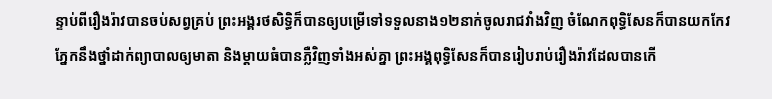ន្ទាប់ពីរឿងរ៉ាវបានចប់សព្វគ្រប់ ព្រះអង្គរថសិទ្ធិក៏បានឲ្យបម្រើទៅទទួលនាង១២នាក់ចូលរាជវាំងវិញ ចំណែកពុទ្ធិសែនក៏បានយកកែវភ្នែកនឹងថ្នាំដាក់ព្យាបាលឲ្យមាតា និងម្តាយធំបានភ្លឺវិញទាំងអស់គ្នា ព្រះអង្គពុទ្ធិសែនក៏បានរៀបរាប់រឿងរ៉ាវដែលបានកើ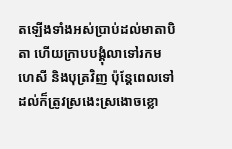តឡើងទាំងអស់ប្រាប់ដល់មាតាបិតា ហើយក្រាបបង្គុំលាទៅរកមហេសី និងបុត្រវិញ ប៉ុន្តែពេលទៅដល់ក៏ត្រូវស្រងេះស្រងោចខ្លោ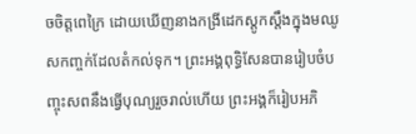ចចិត្តពេក្រៃ ដោយឃើញនាងកង្រីដេកស្តូកស្តឹងក្នុងមឈូសកញ្ចក់ដែលតំកល់ទុក។ ព្រះអង្គពុទ្ធិសែនបានរៀបចំបញ្ចុះសពនឹងធ្វើបុណ្យរួចរាល់ហើយ ព្រះអង្គក៏រៀបអភិ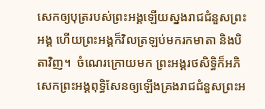សេកឲ្យបុត្ររបស់ព្រះអង្គឡើយស្នងរាជជំនួសព្រះអង្គ ហើយព្រះអង្គក៏វិលត្រឡប់មករកមាតា និងបិតាវិញ។  ចំណេរក្រោយមក ព្រះអង្គរថសិទ្ធិក៏អភិសេកព្រះអង្គពុទ្ធិសែនឲ្យឡើងគ្រងរាជជំនួសព្រះអ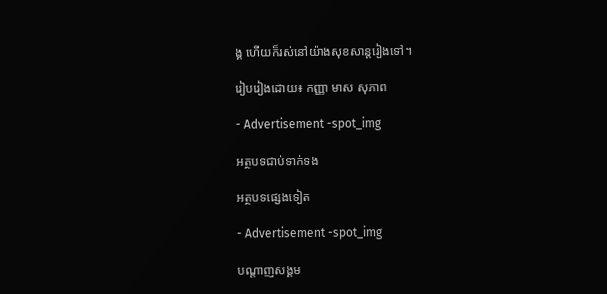ង្គ ហើយក៏រស់នៅយ៉ាងសុខសាន្តរៀងទៅ។

រៀបរៀងដោយ៖ កញ្ញា មាស សុភាព

- Advertisement -spot_img

អត្ថបទជាប់ទាក់ទង

អត្ថបទផ្សេងទៀត

- Advertisement -spot_img

បណ្ដាញសង្គម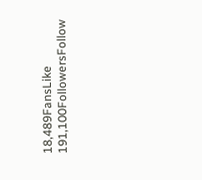18,489FansLike
191,100FollowersFollow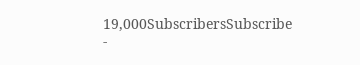19,000SubscribersSubscribe
-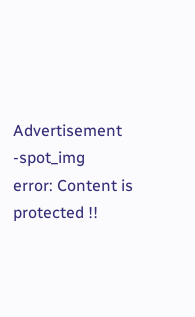Advertisement -spot_img
error: Content is protected !!